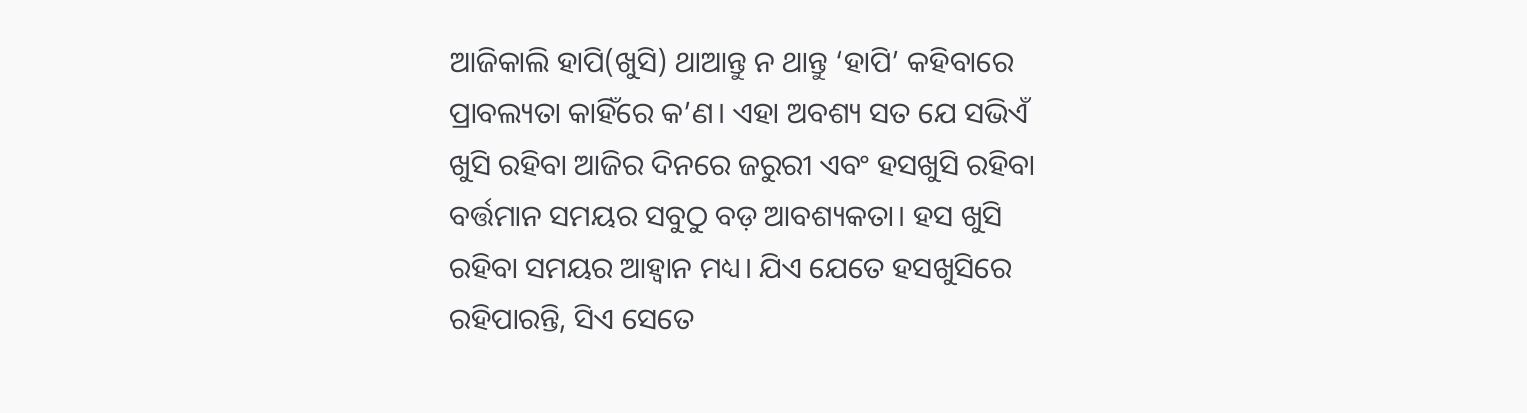ଆଜିକାଲି ହାପି(ଖୁସି) ଥାଆନ୍ତୁ ନ ଥାନ୍ତୁ ‘ହାପି’ କହିବାରେ ପ୍ରାବଲ୍ୟତା କାହିଁରେ କ’ଣ। ଏହା ଅବଶ୍ୟ ସତ ଯେ ସଭିଏଁ ଖୁସି ରହିବା ଆଜିର ଦିନରେ ଜରୁରୀ ଏବଂ ହସଖୁସି ରହିବା ବର୍ତ୍ତମାନ ସମୟର ସବୁଠୁ ବଡ଼ ଆବଶ୍ୟକତା। ହସ ଖୁସି ରହିବା ସମୟର ଆହ୍ୱାନ ମଧ୍ୟ। ଯିଏ ଯେତେ ହସଖୁସିରେ ରହିପାରନ୍ତି, ସିଏ ସେତେ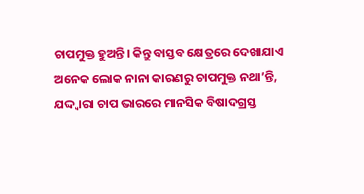ଚାପମୁକ୍ତ ହୁଅନ୍ତି। କିନ୍ତୁ ବାସ୍ତବ କ୍ଷେତ୍ରରେ ଦେଖାଯାଏ ଅନେକ ଲୋକ ନାନା କାରଣରୁ ଚାପମୁକ୍ତ ନଥା’ନ୍ତି, ଯଦ୍ଦ୍ୱାରା ଚାପ ଭାରରେ ମାନସିକ ବିଷାଦଗ୍ରସ୍ତ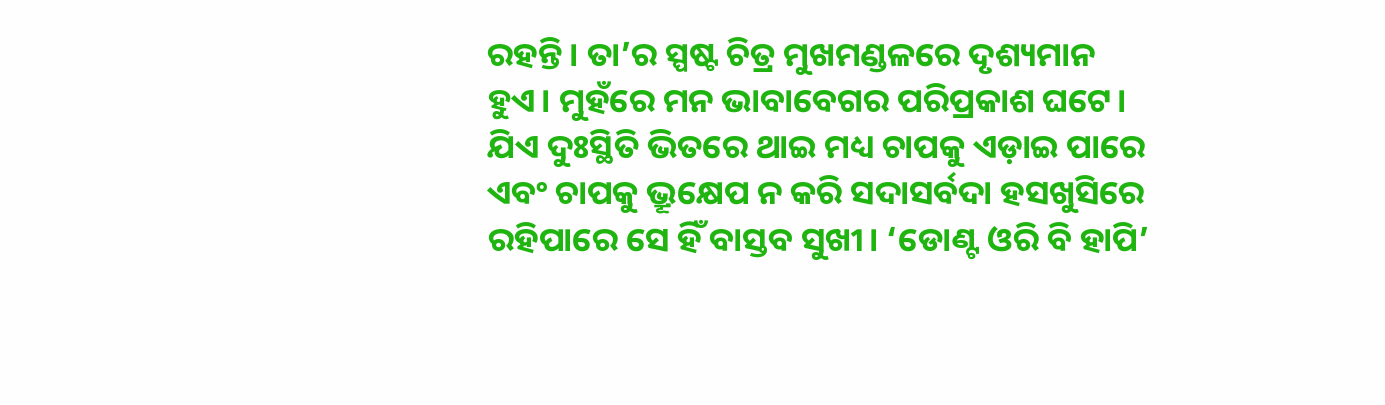ରହନ୍ତି। ତା’ର ସ୍ପଷ୍ଟ ଚିତ୍ର ମୁଖମଣ୍ଡଳରେ ଦୃଶ୍ୟମାନ ହୁଏ। ମୁହଁରେ ମନ ଭାବାବେଗର ପରିପ୍ରକାଶ ଘଟେ। ଯିଏ ଦୁଃସ୍ଥିତି ଭିତରେ ଥାଇ ମଧ୍ୟ ଚାପକୁ ଏଡ଼ାଇ ପାରେ ଏବଂ ଚାପକୁ ଭ୍ରୂକ୍ଷେପ ନ କରି ସଦାସର୍ବଦା ହସଖୁସିରେ ରହିପାରେ ସେ ହିଁ ବାସ୍ତବ ସୁଖୀ। ‘ଡୋଣ୍ଟ ଓରି ବି ହାପି’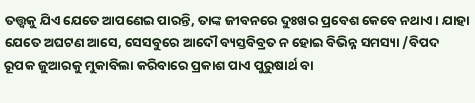ତତ୍ତ୍ୱକୁ ଯିଏ ଯେତେ ଆପଣେଇ ପାରନ୍ତି, ତାଙ୍କ ଜୀବନରେ ଦୁଃଖର ପ୍ରବେଶ କେବେ ନଥାଏ। ଯାହା ଯେତେ ଅଘଟଣ ଆସେ, ସେସବୁରେ ଆଦୌ ବ୍ୟସ୍ତବିବ୍ରତ ନ ହୋଇ ବିଭିନ୍ନ ସମସ୍ୟା /ବିପଦ ରୂପକ ଜୁଆରକୁ ମୁକାବିଲା କରିବାରେ ପ୍ରକାଶ ପାଏ ପୁରୁଷାର୍ଥ ବା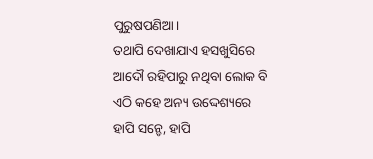ପୁରୁଷପଣିଆ।
ତଥାପି ଦେଖାଯାଏ ହସଖୁସିରେ ଆଦୌ ରହିପାରୁ ନଥିବା ଲୋକ ବି ଏଠି କହେ ଅନ୍ୟ ଉଦ୍ଦେଶ୍ୟରେ ହାପି ସନ୍ଡେ, ହାପି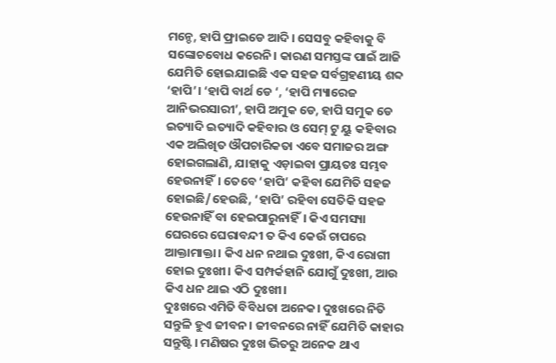ମନ୍ଡେ, ହାପି ଫ୍ରାଇଡେ ଆଦି। ସେସବୁ କହିବାକୁ ବି ସଙ୍କୋଚବୋଧ କରେନି। କାରଣ ସମସ୍ତଙ୍କ ପାଇଁ ଆଜି ଯେମିତି ହୋଇଯାଇଛି ଏକ ସହଜ ସର୍ବଗ୍ରହଣୀୟ ଶବ୍ଦ ‘ହାପି’। ‘ହାପି ବାର୍ଥ ଡେ ‘, ‘ହାପି ମ୍ୟାରେଜ ଆନିଭରସାରୀ’, ହାପି ଅମୁକ ଡେ, ହାପି ସମୁକ ଡେ ଇତ୍ୟାଦି ଇତ୍ୟାଦି କହିବାର ଓ ସେମ୍ ଟୁ ୟୁ କହିବାର ଏକ ଅଲିଖିତ ଔପଚାରିକତା ଏବେ ସମାଜର ଅଙ୍ଗ ହୋଇଗଲାଣି, ଯାହାକୁ ଏଡ଼ାଇବା ପ୍ରାୟତଃ ସମ୍ଭବ ହେଉନାହିଁ। ତେବେ ‘ହାପି’ କହିବା ଯେମିତି ସହଜ ହୋଇଛି/ହେଉଛି, ‘ହାପି’ ରହିବା ସେତିକି ସହଜ ହେଉନାହିଁ ବା ହେଇପାରୁନାହିଁ। କିଏ ସମସ୍ୟା ଘେରରେ ଘେରାବନ୍ଦୀ ତ କିଏ କେଉଁ ଚାପରେ ଆକ୍ତାମାକ୍ତା। କିଏ ଧନ ନଥାଇ ଦୁଃଖୀ, କିଏ ରୋଗୀ ହୋଇ ଦୁଃଖୀ। କିଏ ସମ୍ପର୍କହାନି ଯୋଗୁଁ ଦୁଃଖୀ, ଆଉ କିଏ ଧନ ଥାଇ ଏଠି ଦୁଃଖୀ।
ଦୁଃଖରେ ଏମିତି ବିବିଧତା ଅନେକ। ଦୁଃଖରେ ନିତି ସନ୍ତୁଳି ହୁଏ ଜୀବନ। ଜୀବନରେ ନାହିଁ ଯେମିତି କାହାର ସନ୍ତୁଷ୍ଟି। ମଣିଷର ଦୁଃଖ ଭିତରୁ ଅନେକ ଥାଏ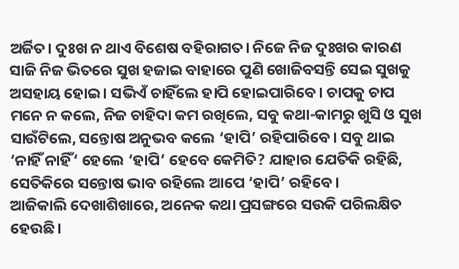ଅର୍ଜିତ। ଦୁଃଖ ନ ଥାଏ ବିଶେଷ ବହିରାଗତ। ନିଜେ ନିଜ ଦୁଃଖର କାରଣ ସାଜି ନିଜ ଭିତରେ ସୁଖ ହଜାଇ ବାହାରେ ପୁଣି ଖୋଜିବସନ୍ତି ସେଇ ସୁଖକୁ ଅସହାୟ ହୋଇ। ସଭିଏଁ ଚାହିଁଲେ ହାପି ହୋଇପାରିବେ। ଚାପକୁ ଚାପ ମନେ ନ କଲେ, ନିଜ ଚାହିଦା କମ ରଖିଲେ, ସବୁ କଥା-କାମରୁ ଖୁସି ଓ ସୁଖ ସାଉଁଟିଲେ, ସନ୍ତୋଷ ଅନୁଭବ କଲେ ‘ହାପି’ ରହିପାରିବେ। ସବୁ ଥାଇ ‘ନାହିଁ ନାହିଁ‘ ହେଲେ ‘ହାପି’ ହେବେ କେମିତି? ଯାହାର ଯେତିକି ରହିଛି, ସେତିକିରେ ସନ୍ତୋଷ ଭାବ ରହିଲେ ଆପେ ‘ହାପି’ ରହିବେ।
ଆଜିକାଲି ଦେଖାଶିଖାରେ, ଅନେକ କଥା ପ୍ରସଙ୍ଗରେ ସଉକି ପରିଲକ୍ଷିତ ହେଉଛି।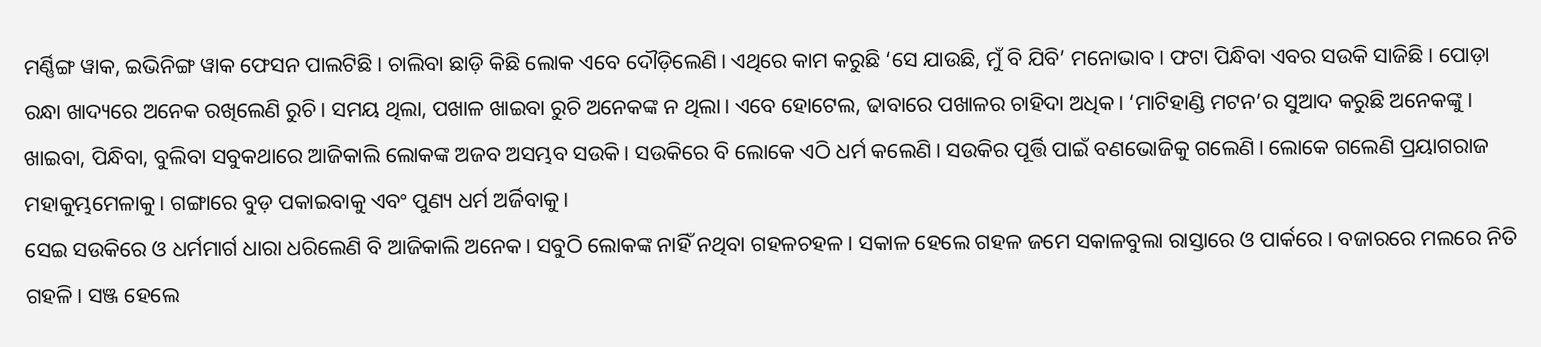ମର୍ଣ୍ଣିଙ୍ଗ ୱାକ, ଇଭିନିଙ୍ଗ ୱାକ ଫେସନ ପାଲଟିଛି। ଚାଲିବା ଛାଡ଼ି କିଛି ଲୋକ ଏବେ ଦୌଡ଼ିଲେଣି। ଏଥିରେ କାମ କରୁଛି ‘ସେ ଯାଉଛି, ମୁଁ ବି ଯିବି’ ମନୋଭାବ। ଫଟା ପିନ୍ଧିବା ଏବର ସଉକି ସାଜିଛି। ପୋଡ଼ା ରନ୍ଧା ଖାଦ୍ୟରେ ଅନେକ ରଖିଲେଣି ରୁଚି। ସମୟ ଥିଲା, ପଖାଳ ଖାଇବା ରୁଚି ଅନେକଙ୍କ ନ ଥିଲା। ଏବେ ହୋଟେଲ, ଢାବାରେ ପଖାଳର ଚାହିଦା ଅଧିକ। ‘ମାଟିହାଣ୍ଡି ମଟନ’ର ସୁଆଦ କରୁଛି ଅନେକଙ୍କୁ। ଖାଇବା, ପିନ୍ଧିବା, ବୁଲିବା ସବୁକଥାରେ ଆଜିକାଲି ଲୋକଙ୍କ ଅଜବ ଅସମ୍ଭବ ସଉକି। ସଉକିରେ ବି ଲୋକେ ଏଠି ଧର୍ମ କଲେଣି। ସଉକିର ପୂର୍ତ୍ତି ପାଇଁ ବଣଭୋଜିକୁ ଗଲେଣି। ଲୋକେ ଗଲେଣି ପ୍ରୟାଗରାଜ ମହାକୁମ୍ଭମେଳାକୁ। ଗଙ୍ଗାରେ ବୁଡ଼ ପକାଇବାକୁ ଏବଂ ପୁଣ୍ୟ ଧର୍ମ ଅର୍ଜିବାକୁ।
ସେଇ ସଉକିରେ ଓ ଧର୍ମମାର୍ଗ ଧାରା ଧରିଲେଣି ବି ଆଜିକାଲି ଅନେକ। ସବୁଠି ଲୋକଙ୍କ ନାହିଁ ନଥିବା ଗହଳଚହଳ। ସକାଳ ହେଲେ ଗହଳ ଜମେ ସକାଳବୁଲା ରାସ୍ତାରେ ଓ ପାର୍କରେ। ବଜାରରେ ମଲରେ ନିତି ଗହଳି। ସଞ୍ଜ ହେଲେ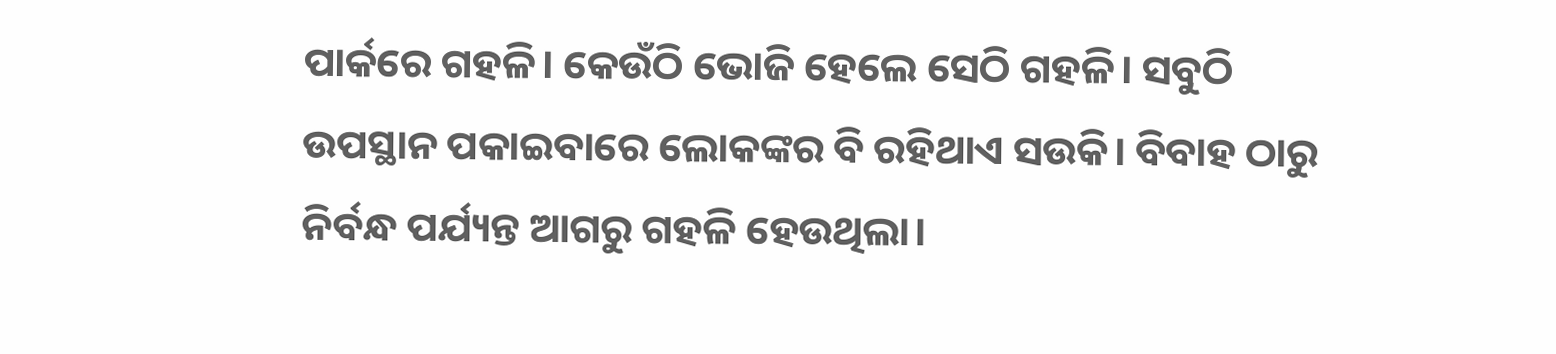ପାର୍କରେ ଗହଳି। କେଉଁଠି ଭୋଜି ହେଲେ ସେଠି ଗହଳି। ସବୁଠି ଉପସ୍ଥାନ ପକାଇବାରେ ଲୋକଙ୍କର ବି ରହିଥାଏ ସଉକି। ବିବାହ ଠାରୁ ନିର୍ବନ୍ଧ ପର୍ଯ୍ୟନ୍ତ ଆଗରୁ ଗହଳି ହେଉଥିଲା।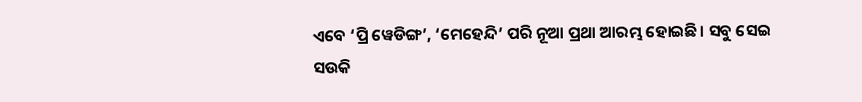ଏବେ ‘ପ୍ରି ୱେଡିଙ୍ଗ’, ‘ମେହେନ୍ଦି’ ପରି ନୂଆ ପ୍ରଥା ଆରମ୍ଭ ହୋଇଛି। ସବୁ ସେଇ ସଉକି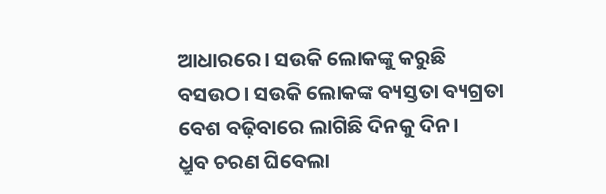ଆଧାରରେ। ସଉକି ଲୋକଙ୍କୁ କରୁଛି ବସଉଠ। ସଉକି ଲୋକଙ୍କ ବ୍ୟସ୍ତତା ବ୍ୟଗ୍ରତା ବେଶ ବଢ଼ିବାରେ ଲାଗିଛି ଦିନକୁ ଦିନ।
ଧ୍ରୁବ ଚରଣ ଘିବେଲା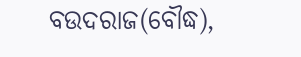ବଉଦରାଜ(ବୌଦ୍ଧ),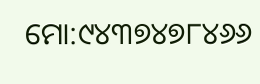ମୋ:୯୪୩୭୪୭୮୪୬୬